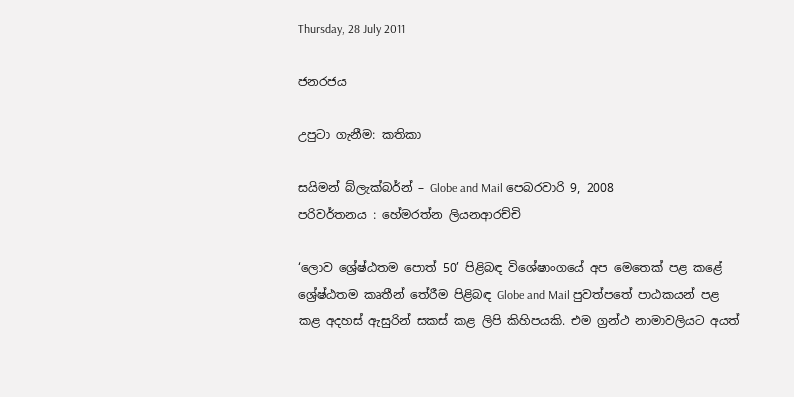Thursday, 28 July 2011

ජනරජය

උපුටා ගැනීම: කතිකා

සයිමන් බ්ලැක්බර්න් – Globe and Mail පෙබරවාරි 9, 2008
පරිවර්තනය : හේමරත්න ලියනආරච්චි

‘ලොව ශ්‍රේෂ්ඨතම පොත් 50’ පිළිබඳ විශේෂාංගයේ අප මෙතෙක් පළ කළේ ශ්‍රේෂ්ඨතම කෘතීන් තේරීම පිළිබඳ Globe and Mail පුවත්පතේ පාඨකයන් පළ කළ අදහස් ඇසුරින් සකස් කළ ලිපි කිහිපයකි. එම ග්‍රන්ථ නාමාවලියට අයත්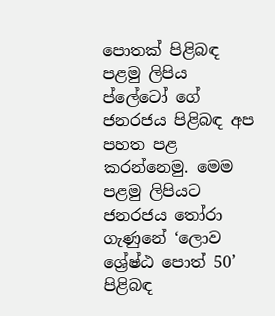පොතක් පිළිබඳ පළමු ලිපිය ප්ලේටෝ ගේ ජනරජය පිළිබඳ අප පහත පළ කරන්නෙමු. මෙම පළමු ලිපියට ජනරජය තෝරා ගැණුනේ ‘ලොව ශ්‍රේෂ්ඨ පොත් 50’ පිළිබඳ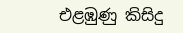එළඹුණු කිසිදු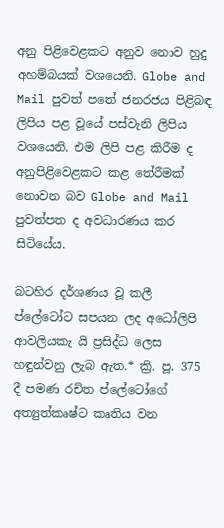අනු පිළිවෙළකට අනුව නොව හුදු අහම්බයක් වශයෙනි. Globe and Mail පුවත් පතේ ජනරජය පිළිබඳ ලිපිය පළ වූයේ පස්වැනි ලිපිය වශයෙනි. එම ලිපි පළ කිරීම ද අනුපිළිවෙළකට කළ තේරීමක් නොවන බව Globe and Mail පුවත්පත ද අවධාරණය කර සිටියේය.

බටහිර දර්ශණය වූ කලී ප්ලේටෝට සපයන ලද අධෝලිපි ආවලියකැ යි ප්‍රසිද්ධ ලෙස හඳුන්වනු ලැබ ඇත.* ක්‍රි. පූ. 375 දී පමණ රචිත ප්ලේටෝගේ අත්‍යුත්කෘෂ්ට කෘතිය වන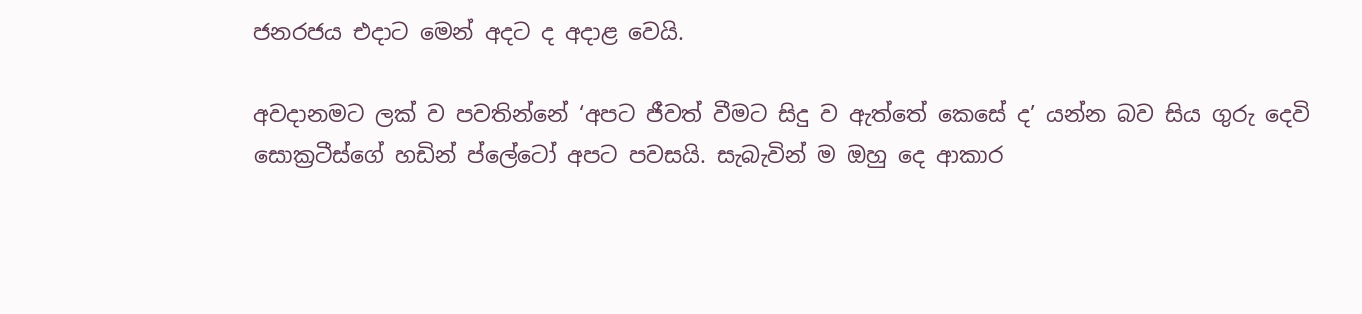ජනරජය එදාට මෙන් අදට ද අදාළ වෙයි.

අවදානමට ලක් ව පවතින්නේ ‘අපට ජීවත් වීමට සිදු ව ඇත්තේ කෙසේ ද’ යන්න බව සිය ගුරු දෙවි සොක්‍රටීස්ගේ හඩින් ප්ලේටෝ අපට පවසයි. සැබැවින් ම ඔහු දෙ ආකාර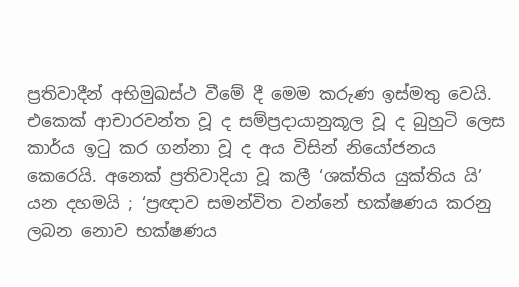ප්‍රතිවාදීන් අභිමුඛස්ථ වීමේ දී මෙම කරුණ ඉස්මතු වෙයි. එකෙක් ආචාරවන්ත වූ ද සම්ප්‍රදායානුකූල වූ ද බුහුටි ලෙස කාර්ය ඉටු කර ගන්නා වූ ද අය විසින් නියෝජනය කෙරෙයි. අනෙක් ප්‍රතිවාදියා වූ කලී ‘ශක්තිය යුක්තිය යි’ යන දහමයි ; ‘ප්‍රඥාව සමන්විත වන්නේ භක්ෂණය කරනු ලබන නොව භක්ෂණය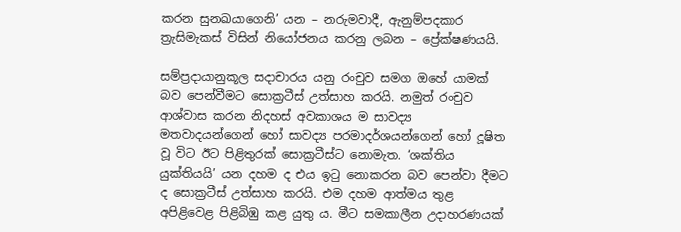කරන සුනඛයාගෙනි’ යන – නරුමවාදී, ඇනුම්පදකාර ත්‍රැසිමැකස් විසින් නියෝජනය කරනු ලබන – ප්‍රේක්ෂණයයි.

සම්ප්‍රදායානුකූල සදාචාරය යනු රංචුව සමග ඔහේ යාමක් බව පෙන්වීමට සොක්‍රටීස් උත්සාහ කරයි. නමුත් රංචුව ආශ්වාස කරන නිදහස් අවකාශය ම සාවද්‍ය මතවාදයන්ගෙන් හෝ සාවද්‍ය පරමාදර්ශයන්ගෙන් හෝ දූෂිත වූ විට ඊට පිළිතුරක් සොක්‍රටීස්ට නොමැත. ‘ශක්තිය යුක්තියයි’ යන දහම ද එය ඉටු නොකරන බව පෙන්වා දීමට ද සොක්‍රටීස් උත්සාහ කරයි. එම දහම ආත්මය තුළ අපිළිවෙළ පිළිබිඹු කළ යුතු ය. මීට සමකාලීන උදාහරණයක්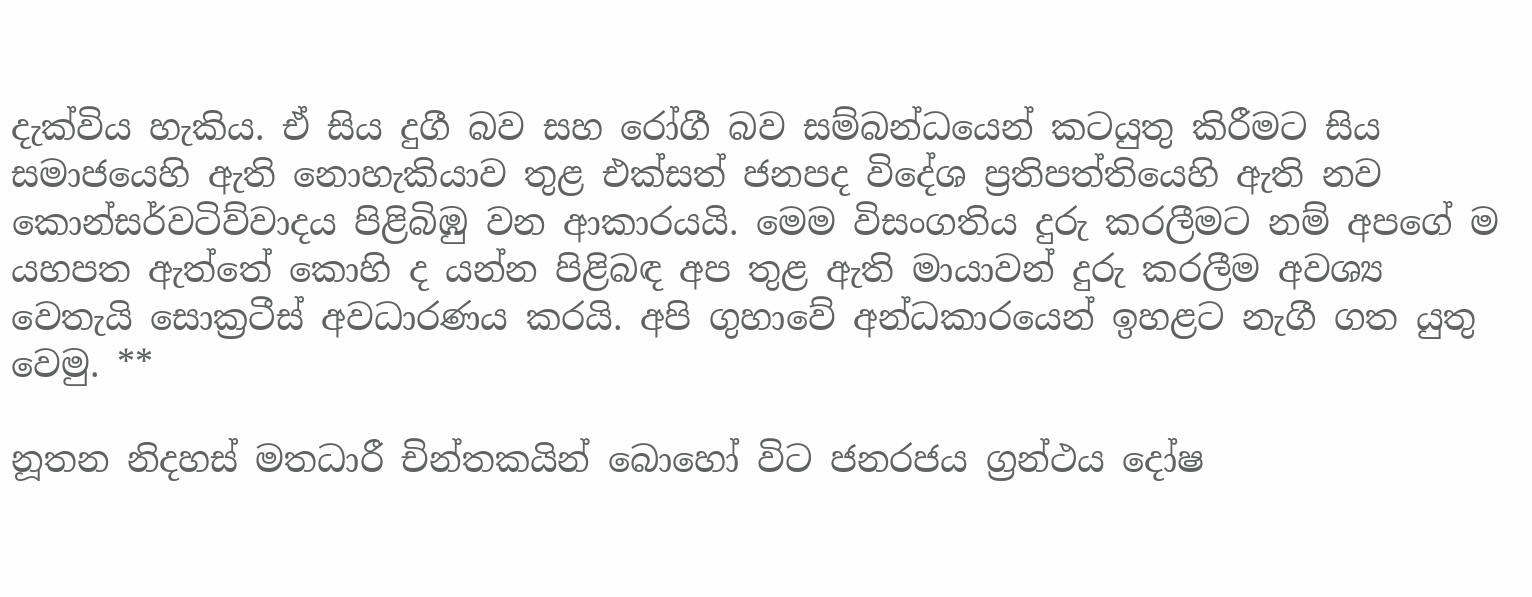දැක්විය හැකිය. ඒ සිය දුගී බව සහ රෝගී බව සම්බන්ධයෙන් කටයුතු කිරීමට සිය සමාජයෙහි ඇති නොහැකියාව තුළ එක්සත් ජනපද විදේශ ප්‍රතිපත්තියෙහි ඇති නව කොන්සර්වටිව්වාදය පිළිබිඹු වන ආකාරයයි. මෙම විසංගතිය දුරු කරලීමට නම් අපගේ ම යහපත ඇත්තේ කොහි ද යන්න පිළිබඳ අප තුළ ඇති මායාවන් දුරු කරලීම අවශ්‍ය වෙතැයි සොක්‍රටීස් අවධාරණය කරයි. අපි ගුහාවේ අන්ධකාරයෙන් ඉහළට නැගී ගත යුතු වෙමු. **

නූතන නිදහස් මතධාරී චින්තකයින් බොහෝ විට ජනරජය ග්‍රන්ථය දෝෂ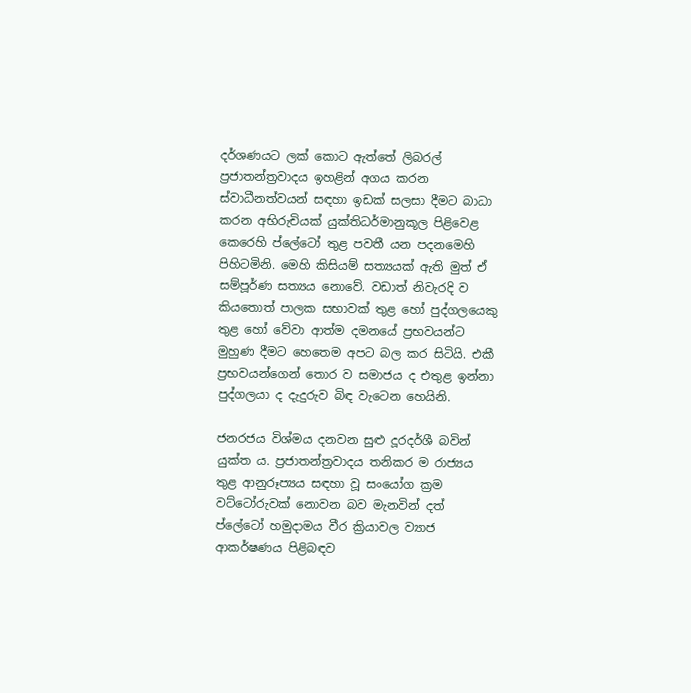දර්ශණයට ලක් කොට ඇත්තේ ලිබරල් ප්‍රජාතන්ත්‍රවාදය ඉහළින් අගය කරන ස්වාධීනත්වයන් සඳහා ඉඩක් සලසා දීමට බාධා කරන අභිරුචියක් යුක්තිධර්මානුකූල පිළිවෙළ කෙරෙහි ප්ලේටෝ තුළ පවතී යන පදනමෙහි පිහිටමිනි. මෙහි කිසියම් සත්‍යයක් ඇති මුත් ඒ සම්පූර්ණ සත්‍යය නොවේ. වඩාත් නිවැරදි ව කියතොත් පාලක සභාවක් තුළ හෝ පුද්ගලයෙකු තුළ හෝ වේවා ආත්ම දමනයේ ප්‍රභවයන්ට මුහුණ දීමට හෙතෙම අපට බල කර සිටියි. එකී ප්‍රභවයන්ගෙන් තොර ව සමාජය ද එතුළ ඉන්නා පුද්ගලයා ද දැදුරුව බිඳ වැටෙන හෙයිනි.

ජනරජය විශ්මය දනවන සුළු දූරදර්ශී බවින් යුක්ත ය. ප්‍රජාතන්ත්‍රවාදය තනිකර ම රාජ්‍යය තුළ ආනුරූප්‍යය සඳහා වූ සංයෝග ක්‍රම වට්ටෝරුවක් නොවන බව මැනවින් දත් ප්ලේටෝ හමුදාමය වීර ක්‍රියාවල ව්‍යාජ ආකර්ෂණය පිළිබඳව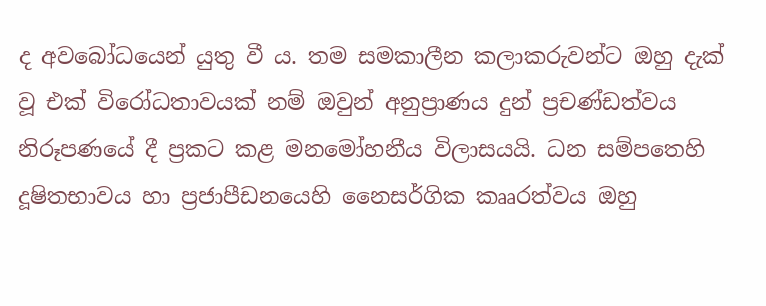ද අවබෝධයෙන් යුතු වී ය. තම සමකාලීන කලාකරුවන්ට ඔහු දැක් වූ එක් විරෝධතාවයක් නම් ඔවුන් අනුප්‍රාණය දුන් ප්‍රචණ්ඩත්වය නිරූපණයේ දී ප්‍රකට කළ මනමෝහනීය විලාසයයි. ධන සම්පතෙහි දූෂිතභාවය හා ප්‍රජාපීඩනයෙහි නෛසර්ගික කෲරත්වය ඔහු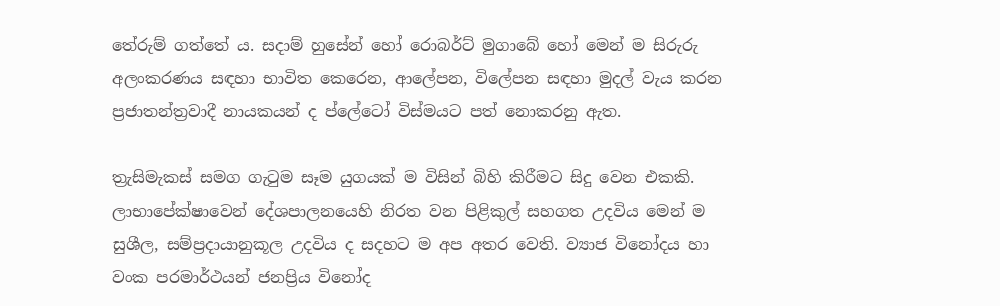තේරුම් ගත්තේ ය. සදාම් හුසේන් හෝ රොබර්ට් මුගාබේ හෝ මෙන් ම සිරුරු අලංකරණය සඳහා භාවිත කෙරෙන, ආලේපන, විලේපන සඳහා මුදල් වැය කරන ප්‍රජාතන්ත්‍රවාදී නායකයන් ද ප්ලේටෝ විස්මයට පත් නොකරනු ඇත.

ත්‍රැසිමැකස් සමග ගැටුම සෑම යුගයක් ම විසින් බිහි කිරීමට සිදු වෙන එකකි. ලාභාපේක්ෂාවෙන් දේශපාලනයෙහි නිරත වන පිළිකුල් සහගත උදවිය මෙන් ම සුශීල, සම්ප්‍රදායානුකූල උදවිය ද සදහට ම අප අතර වෙති. ව්‍යාජ විනෝදය හා වංක පරමාර්ථයන් ජනප්‍රිය විනෝද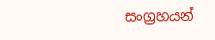සංග්‍රහයන්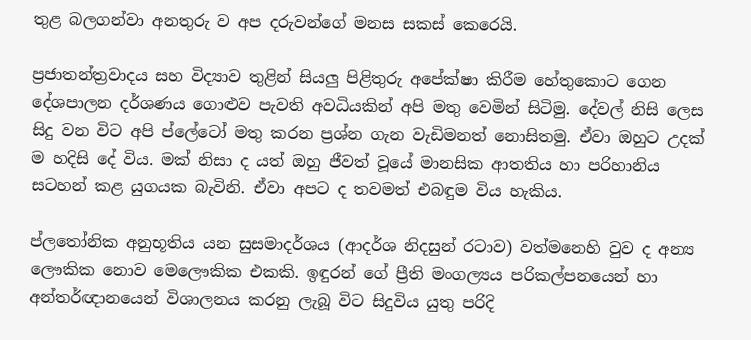තුළ බලගන්වා අනතුරු ව අප දරුවන්ගේ මනස සකස් කෙරෙයි.

ප්‍රජාතන්ත්‍රවාදය සහ විද්‍යාව තුළින් සියලු පිළිතුරු අපේක්ෂා කිරීම හේතුකොට ගෙන දේශපාලන දර්ශණය ගොළුව පැවති අවධියකින් අපි මතු වෙමින් සිටිමු. දේවල් නිසි ලෙස සිදු වන විට අපි ප්ලේටෝ මතු කරන ප්‍රශ්න ගැන වැඩිමනත් නොසිතමු. ඒවා ඔහුට උදක් ම හදිසි දේ විය. මක් නිසා ද යත් ඔහු ජීවත් වූයේ මානසික ආතතිය හා පරිහානිය සටහන් කළ යුගයක බැවිනි. ඒවා අපට ද තවමත් එබඳුම විය හැකිය.

ප්ලතෝනික අනුභූතිය යන සුසමාදර්ශය (ආදර්ශ නිදසුන් රටාව) වත්මනෙහි වුව ද අන්‍ය ලෞකික නොව මෙලෞකික එකකි. ඉඳුරන් ගේ ප්‍රීති මංගල්‍යය පරිකල්පනයෙන් හා අන්තර්ඥානයෙන් විශාලනය කරනු ලැබූ විට සිදුවිය යුතු පරිදි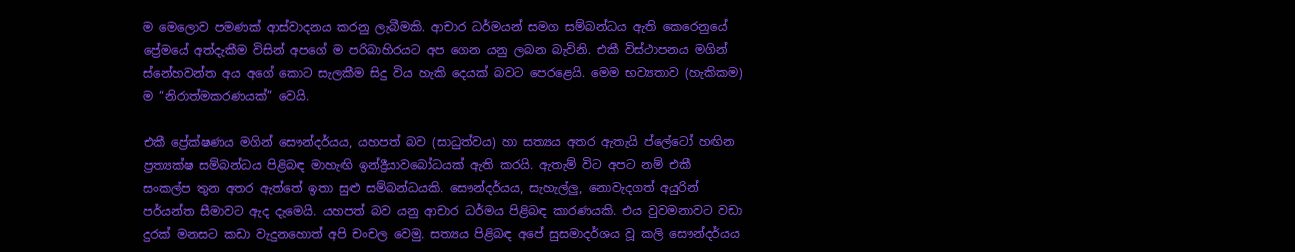ම මෙලොව පමණක් ආස්වාදනය කරනු ලැබීමකි. ආචාර ධර්මයන් සමග සම්බන්ධය ඇති කෙරෙනුයේ ප්‍රේමයේ අත්දැකීම විසින් අපගේ ම පරිබාහිරයට අප ගෙන යනු ලබන බැවිනි. එකී විස්ථාපනය මගින් ස්නේහවන්ත අය අගේ කොට සැලකීම සිදු විය හැකි දෙයක් බවට පෙරළෙයි. මෙම භව්‍යතාව (හැකිකම) ම “නිරාත්මකරණයක්” වෙයි.

එකී ප්‍රේක්ෂණය මගින් සෞන්දර්යය, යහපත් බව (සාධුත්වය) හා සත්‍යය අතර ඇතැයි ප්ලේටෝ හඟින ප්‍රත්‍යක්ෂ සම්බන්ධය පිළිබඳ මාහැඟි ඉන්ද්‍රීයාවබෝධයක් ඇති කරයි. ඇතැම් විට අපට නම් එකී සංකල්ප තුන අතර ඇත්තේ ඉතා සුළු සම්බන්ධයකි. සෞන්දර්යය, සැහැල්ලු, නොවැදගත් අයුරින් පර්යන්ත සීමාවට ඇද දැමෙයි. යහපත් බව යනු ආචාර ධර්මය පිළිබඳ කාරණයකි. එය වුවමනාවට වඩා දුරක් මනසට කඩා වැදුනහොත් අපි චංචල වෙමු. සත්‍යය පිළිබඳ අපේ සුසමාදර්ශය වූ කලි සෞන්දර්යය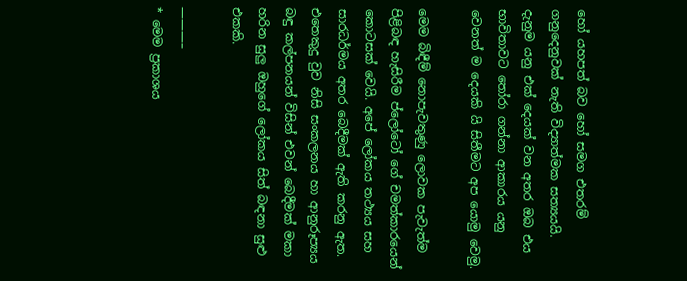හෝ යහපත් බව හෝ සමග එතරම් ගනුදෙනුවක් නැති විද්‍යාත්මක සත්‍යයයි. දැනුම යනු එක් දෙයක් වන අතර ඔබ එය භාවිතාවට තෝරා ගන්නා ආකාරය යනු වෙනත් ම දෙයකි යි සිතීමට අප යොමු වෙමු.

මෙම බිඳීම් නොපැවතුණු ලොවක පැවැත්ම පිළිබඳ හැසිරීම ප්ලෝටෝ ගේ චමත්කාරයෙන් කොටසක් වෙයි. අපේ ලෝකය තථ්‍යය සහ සාරධර්මය අතර බෙදීමක් ඇති කරනු ඇත. එතෙකුදු වුව නිසි සංකලනය හා ආනුරූප්‍යය බඳු කල්පනයන් විසින් එවන් බෙදීමක් මකා හරින සුලු ඔහුගේ ලෝකය සිත් බඳනා සුළු එකකි.

———–
* මෙම ප්‍රකාශය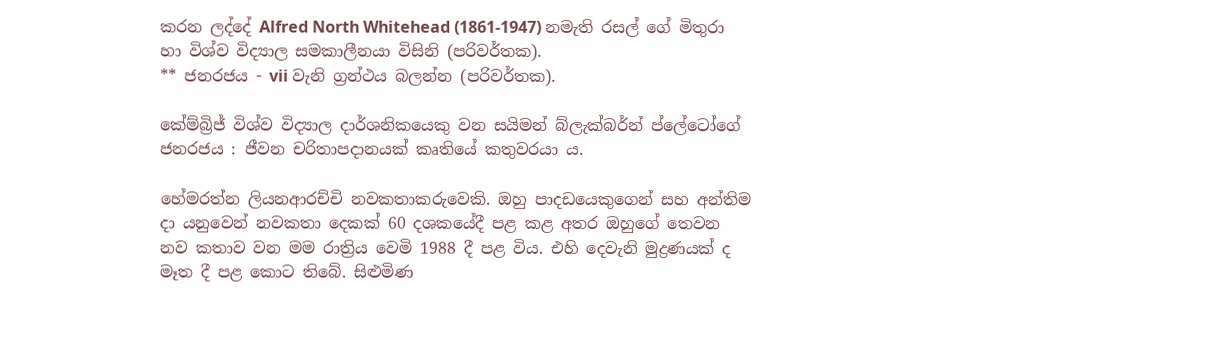කරන ලද්දේ Alfred North Whitehead (1861-1947) නමැති රසල් ගේ මිතුරා හා විශ්ව විද්‍යාල සමකාලීනයා විසිනි (පරිවර්තක).
** ජනරජය - vii වැනි ග්‍රන්ථය බලන්න (පරිවර්තක).

කේම්බ්‍රිජ් විශ්ව විද්‍යාල දාර්ශනිකයෙකු වන සයිමන් බ්ලැක්බර්න් ප්ලේටෝගේ ජනරජය : ජීවන චරිතාපදානයක් කෘතියේ කතුවරයා ය.

හේමරත්න ලියනආරච්චි නවකතාකරුවෙකි. ඔහු පාදඩයෙකුගෙන් සහ අන්තිම දා යනුවෙන් නවකතා දෙකක් 60 දශකයේදී පළ කළ අතර ඔහුගේ තෙවන නව කතාව වන මම රාත්‍රිය වෙමි 1988 දී පළ විය. එහි දෙවැනි මුද්‍රණයක් ද මෑත දී පළ කොට තිබේ. සිළුමිණ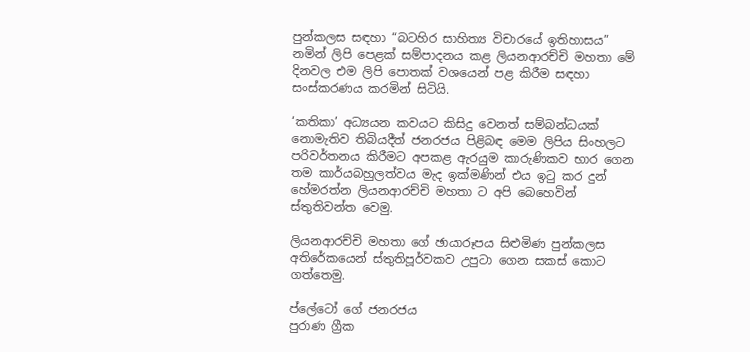පුන්කලස සඳහා “බටහිර සාහිත්‍ය විචාරයේ ඉතිහාසය” නමින් ලිපි පෙළක් සම්පාදනය කළ ලියනආරච්චි මහතා මේ දිනවල එම ලිපි පොතක් වශයෙන් පළ කිරීම සඳහා සංස්කරණය කරමින් සිටියි.

‘කතිකා’ අධ්‍යයන කවයට කිසිදු වෙනත් සම්බන්ධයක් නොමැතිව තිබියදීත් ජනරජය පිළිබඳ මෙම ලිපිය සිංහලට පරිවර්තනය කිරීමට අපකළ ඇරයුම කාරුණිකව භාර ගෙන තම කාර්යබහුලත්වය මැද ඉක්මණින් එය ඉටු කර දුන් හේමරත්න ලියනආරච්චි මහතා ට අපි බෙහෙවින් ස්තුතිවන්ත වෙමු.

ලියනආරච්චි මහතා ගේ ඡායාරූපය සිළුමිණ පුන්කලස අතිරේකයෙන් ස්තුතිපූර්වකව උපුටා ගෙන සකස් කොට ගත්තෙමු.

ප්ලේටෝ ගේ ජනරජය
පුරාණ ග්‍රීක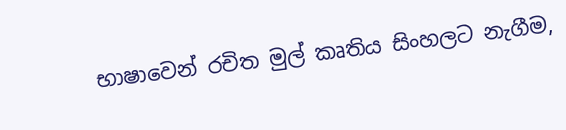භාෂාවෙන් රචිත මුල් කෘතිය සිංහලට නැගීම,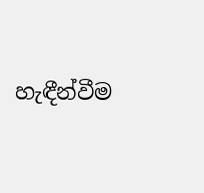හැඳීන්වීම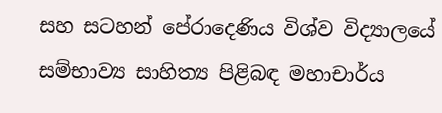සහ සටහන් පේරාදෙණිය විශ්ව විද්‍යාලයේ සම්භාව්‍ය සාහිත්‍ය පිළිබඳ මහාචාර්ය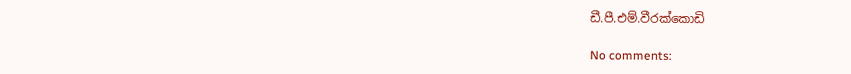ඩී.පී.එම්.වීරක්කොඩි

No comments: